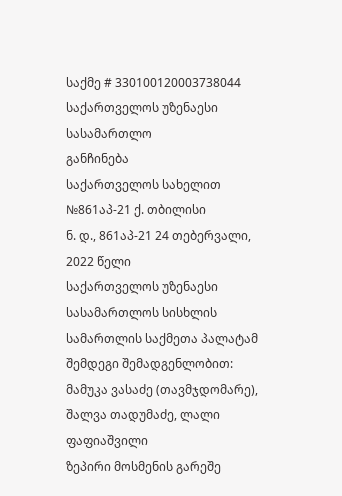საქმე # 330100120003738044
საქართველოს უზენაესი სასამართლო
განჩინება
საქართველოს სახელით
№861აპ-21 ქ. თბილისი
ნ. დ., 861აპ-21 24 თებერვალი, 2022 წელი
საქართველოს უზენაესი სასამართლოს სისხლის სამართლის საქმეთა პალატამ შემდეგი შემადგენლობით:
მამუკა ვასაძე (თავმჯდომარე),
შალვა თადუმაძე, ლალი ფაფიაშვილი
ზეპირი მოსმენის გარეშე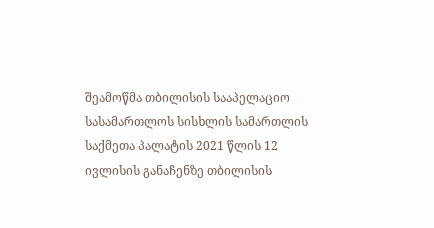შეამოწმა თბილისის სააპელაციო სასამართლოს სისხლის სამართლის საქმეთა პალატის 2021 წლის 12 ივლისის განაჩენზე თბილისის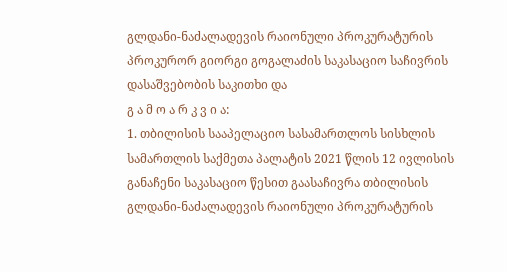გლდანი-ნაძალადევის რაიონული პროკურატურის პროკურორ გიორგი გოგალაძის საკასაციო საჩივრის დასაშვებობის საკითხი და
გ ა მ ო ა რ კ ვ ი ა:
1. თბილისის სააპელაციო სასამართლოს სისხლის სამართლის საქმეთა პალატის 2021 წლის 12 ივლისის განაჩენი საკასაციო წესით გაასაჩივრა თბილისის გლდანი-ნაძალადევის რაიონული პროკურატურის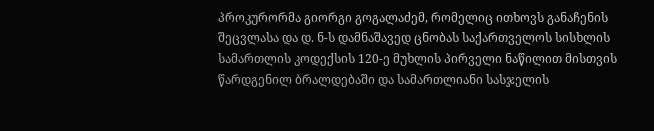პროკურორმა გიორგი გოგალაძემ, რომელიც ითხოვს განაჩენის შეცვლასა და დ. ნ-ს დამნაშავედ ცნობას საქართველოს სისხლის სამართლის კოდექსის 120-ე მუხლის პირველი ნაწილით მისთვის წარდგენილ ბრალდებაში და სამართლიანი სასჯელის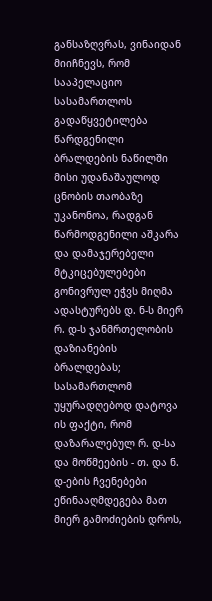განსაზღვრას, ვინაიდან მიიჩნევს, რომ სააპელაციო სასამართლოს გადაწყვეტილება წარდგენილი ბრალდების ნაწილში მისი უდანაშაულოდ ცნობის თაობაზე უკანონოა, რადგან წარმოდგენილი აშკარა და დამაჯერებელი მტკიცებულებები გონივრულ ეჭვს მიღმა ადასტურებს დ. ნ-ს მიერ რ. დ-ს ჯანმრთელობის დაზიანების ბრალდებას; სასამართლომ უყურადღებოდ დატოვა ის ფაქტი, რომ დაზარალებულ რ. დ-სა და მოწმეების - თ. და ნ. დ-ების ჩვენებები ეწინააღმდეგება მათ მიერ გამოძიების დროს,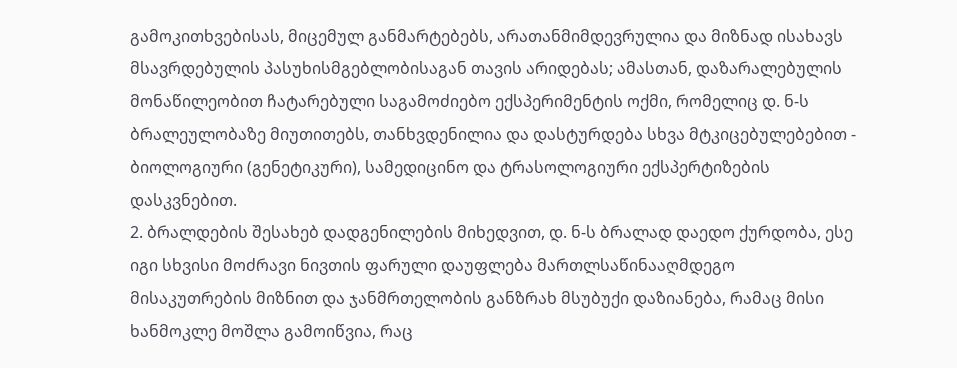გამოკითხვებისას, მიცემულ განმარტებებს, არათანმიმდევრულია და მიზნად ისახავს მსავრდებულის პასუხისმგებლობისაგან თავის არიდებას; ამასთან, დაზარალებულის მონაწილეობით ჩატარებული საგამოძიებო ექსპერიმენტის ოქმი, რომელიც დ. ნ-ს ბრალეულობაზე მიუთითებს, თანხვდენილია და დასტურდება სხვა მტკიცებულებებით - ბიოლოგიური (გენეტიკური), სამედიცინო და ტრასოლოგიური ექსპერტიზების დასკვნებით.
2. ბრალდების შესახებ დადგენილების მიხედვით, დ. ნ-ს ბრალად დაედო ქურდობა, ესე იგი სხვისი მოძრავი ნივთის ფარული დაუფლება მართლსაწინააღმდეგო მისაკუთრების მიზნით და ჯანმრთელობის განზრახ მსუბუქი დაზიანება, რამაც მისი ხანმოკლე მოშლა გამოიწვია, რაც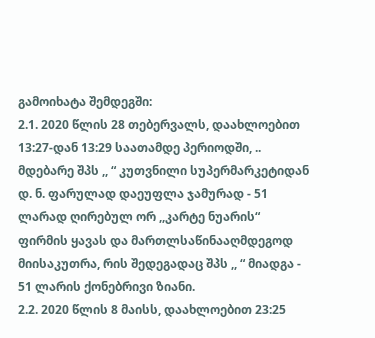გამოიხატა შემდეგში:
2.1. 2020 წლის 28 თებერვალს, დაახლოებით 13:27-დან 13:29 საათამდე პერიოდში, .. მდებარე შპს ,, “ კუთვნილი სუპერმარკეტიდან დ. ნ. ფარულად დაეუფლა ჯამურად - 51 ლარად ღირებულ ორ ,,კარტე ნუარის“ ფირმის ყავას და მართლსაწინააღმდეგოდ მიისაკუთრა, რის შედეგადაც შპს ,, “ მიადგა - 51 ლარის ქონებრივი ზიანი.
2.2. 2020 წლის 8 მაისს, დაახლოებით 23:25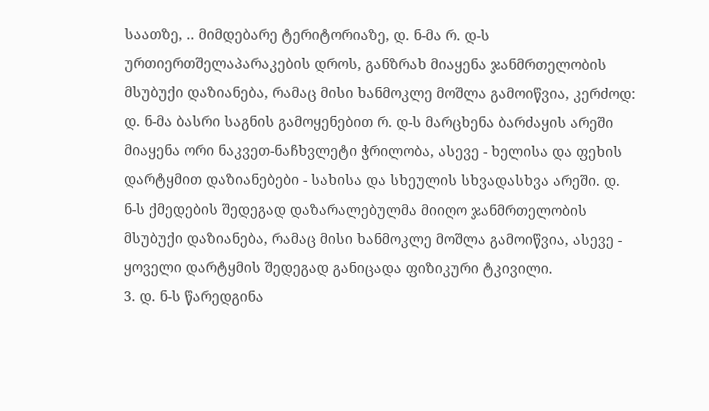საათზე, .. მიმდებარე ტერიტორიაზე, დ. ნ-მა რ. დ-ს ურთიერთშელაპარაკების დროს, განზრახ მიაყენა ჯანმრთელობის მსუბუქი დაზიანება, რამაც მისი ხანმოკლე მოშლა გამოიწვია, კერძოდ: დ. ნ-მა ბასრი საგნის გამოყენებით რ. დ-ს მარცხენა ბარძაყის არეში მიაყენა ორი ნაკვეთ-ნაჩხვლეტი ჭრილობა, ასევე - ხელისა და ფეხის დარტყმით დაზიანებები - სახისა და სხეულის სხვადასხვა არეში. დ. ნ-ს ქმედების შედეგად დაზარალებულმა მიიღო ჯანმრთელობის მსუბუქი დაზიანება, რამაც მისი ხანმოკლე მოშლა გამოიწვია, ასევე - ყოველი დარტყმის შედეგად განიცადა ფიზიკური ტკივილი.
3. დ. ნ-ს წარედგინა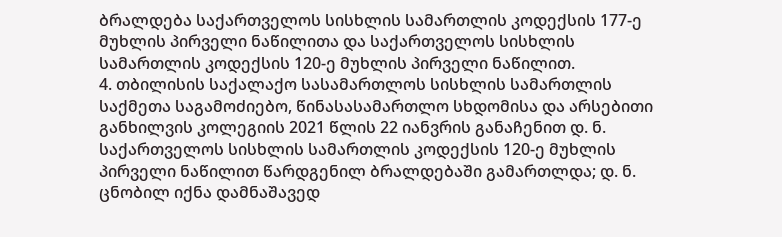ბრალდება საქართველოს სისხლის სამართლის კოდექსის 177-ე მუხლის პირველი ნაწილითა და საქართველოს სისხლის სამართლის კოდექსის 120-ე მუხლის პირველი ნაწილით.
4. თბილისის საქალაქო სასამართლოს სისხლის სამართლის საქმეთა საგამოძიებო, წინასასამართლო სხდომისა და არსებითი განხილვის კოლეგიის 2021 წლის 22 იანვრის განაჩენით დ. ნ. საქართველოს სისხლის სამართლის კოდექსის 120-ე მუხლის პირველი ნაწილით წარდგენილ ბრალდებაში გამართლდა; დ. ნ. ცნობილ იქნა დამნაშავედ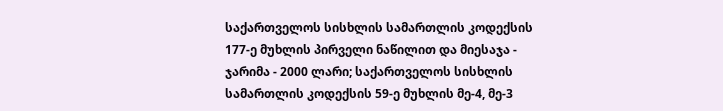საქართველოს სისხლის სამართლის კოდექსის 177-ე მუხლის პირველი ნაწილით და მიესაჯა - ჯარიმა - 2000 ლარი; საქართველოს სისხლის სამართლის კოდექსის 59-ე მუხლის მე-4, მე-3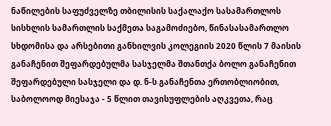ნაწილების საფუძველზე თბილისის საქალაქო სასამართლოს სისხლის სამართლის საქმეთა საგამოძიებო, წინასასამართლო სხდომისა და არსებითი განხილვის კოლეგიის 2020 წლის 7 მაისის განაჩენით შეფარდებულმა სასჯელმა შთანთქა ბოლო განაჩენით შეფარდებული სასჯელი და დ. ნ-ს განაჩენთა ერთობლიობით, საბოლოოდ მიესაჯა - 5 წლით თავისუფლების აღკვეთა, რაც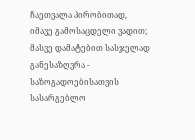ჩაეთვალა პირობითად, იმავე გამოსაცდელი ვადით; მასვე დამატებით სასჯელად განესაზღვრა - საზოგადოებისათვის სასარგებლო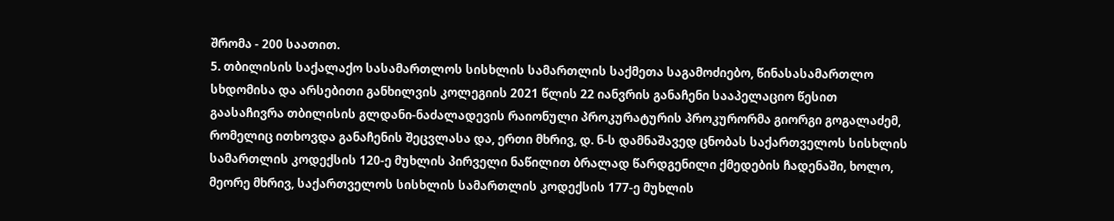შრომა - 200 საათით.
5. თბილისის საქალაქო სასამართლოს სისხლის სამართლის საქმეთა საგამოძიებო, წინასასამართლო სხდომისა და არსებითი განხილვის კოლეგიის 2021 წლის 22 იანვრის განაჩენი სააპელაციო წესით გაასაჩივრა თბილისის გლდანი-ნაძალადევის რაიონული პროკურატურის პროკურორმა გიორგი გოგალაძემ, რომელიც ითხოვდა განაჩენის შეცვლასა და, ერთი მხრივ, დ. ნ-ს დამნაშავედ ცნობას საქართველოს სისხლის სამართლის კოდექსის 120-ე მუხლის პირველი ნაწილით ბრალად წარდგენილი ქმედების ჩადენაში, ხოლო, მეორე მხრივ, საქართველოს სისხლის სამართლის კოდექსის 177-ე მუხლის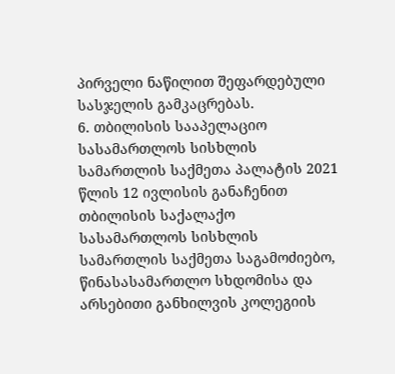პირველი ნაწილით შეფარდებული სასჯელის გამკაცრებას.
6. თბილისის სააპელაციო სასამართლოს სისხლის სამართლის საქმეთა პალატის 2021 წლის 12 ივლისის განაჩენით თბილისის საქალაქო სასამართლოს სისხლის სამართლის საქმეთა საგამოძიებო, წინასასამართლო სხდომისა და არსებითი განხილვის კოლეგიის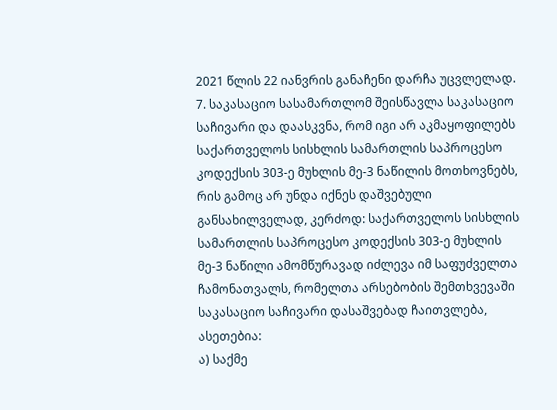2021 წლის 22 იანვრის განაჩენი დარჩა უცვლელად.
7. საკასაციო სასამართლომ შეისწავლა საკასაციო საჩივარი და დაასკვნა, რომ იგი არ აკმაყოფილებს საქართველოს სისხლის სამართლის საპროცესო კოდექსის 303-ე მუხლის მე-3 ნაწილის მოთხოვნებს, რის გამოც არ უნდა იქნეს დაშვებული განსახილველად, კერძოდ: საქართველოს სისხლის სამართლის საპროცესო კოდექსის 303-ე მუხლის მე-3 ნაწილი ამომწურავად იძლევა იმ საფუძველთა ჩამონათვალს, რომელთა არსებობის შემთხვევაში საკასაციო საჩივარი დასაშვებად ჩაითვლება, ასეთებია:
ა) საქმე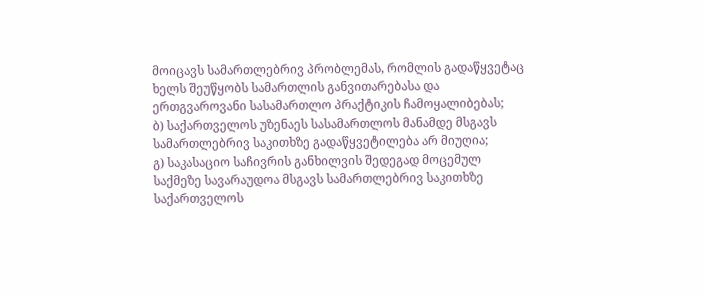მოიცავს სამართლებრივ პრობლემას, რომლის გადაწყვეტაც ხელს შეუწყობს სამართლის განვითარებასა და ერთგვაროვანი სასამართლო პრაქტიკის ჩამოყალიბებას;
ბ) საქართველოს უზენაეს სასამართლოს მანამდე მსგავს სამართლებრივ საკითხზე გადაწყვეტილება არ მიუღია;
გ) საკასაციო საჩივრის განხილვის შედეგად მოცემულ საქმეზე სავარაუდოა მსგავს სამართლებრივ საკითხზე საქართველოს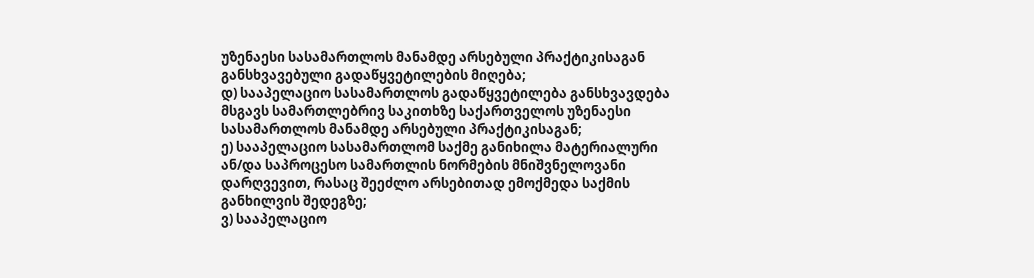უზენაესი სასამართლოს მანამდე არსებული პრაქტიკისაგან განსხვავებული გადაწყვეტილების მიღება;
დ) სააპელაციო სასამართლოს გადაწყვეტილება განსხვავდება მსგავს სამართლებრივ საკითხზე საქართველოს უზენაესი სასამართლოს მანამდე არსებული პრაქტიკისაგან;
ე) სააპელაციო სასამართლომ საქმე განიხილა მატერიალური ან/და საპროცესო სამართლის ნორმების მნიშვნელოვანი დარღვევით, რასაც შეეძლო არსებითად ემოქმედა საქმის განხილვის შედეგზე;
ვ) სააპელაციო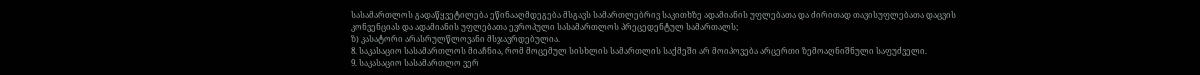სასამართლოს გადაწყვეტილება ეწინააღმდეგება მსგავს სამართლებრივ საკითხზე ადამიანის უფლებათა და ძირითად თავისუფლებათა დაცვის კონვენციას და ადამიანის უფლებათა ევროპული სასამართლოს პრეცედენტულ სამართალს;
ზ) კასატორი არასრულწლოვანი მსჯავრდებულია.
8. საკასაციო სასამართლოს მიაჩნია, რომ მოცემულ სისხლის სამართლის საქმეში არ მოიპოვება არცერთი ზემოაღნიშნული საფუძველი.
9. საკასაციო სასამართლო ვერ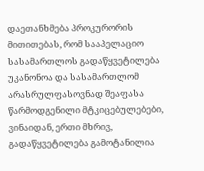დაეთანხმება პროკურორის მითითებას, რომ სააპელაციო სასამართლოს გადაწყვეტილება უკანონოა და სასამართლომ არასრულფასოვნად შეაფასა წარმოდგენილი მტკიცებულებები, ვინაიდან, ერთი მხრივ, გადაწყვეტილება გამოტანილია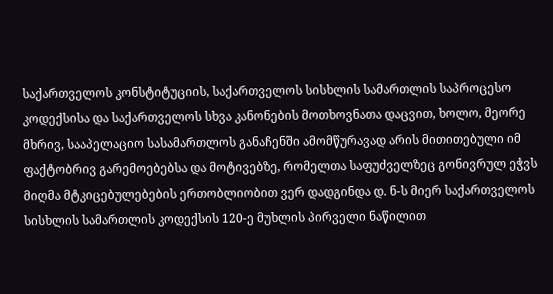საქართველოს კონსტიტუციის, საქართველოს სისხლის სამართლის საპროცესო კოდექსისა და საქართველოს სხვა კანონების მოთხოვნათა დაცვით, ხოლო, მეორე მხრივ, სააპელაციო სასამართლოს განაჩენში ამომწურავად არის მითითებული იმ ფაქტობრივ გარემოებებსა და მოტივებზე, რომელთა საფუძველზეც გონივრულ ეჭვს მიღმა მტკიცებულებების ერთობლიობით ვერ დადგინდა დ. ნ-ს მიერ საქართველოს სისხლის სამართლის კოდექსის 120-ე მუხლის პირველი ნაწილით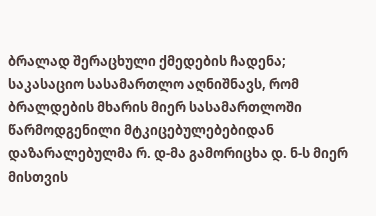ბრალად შერაცხული ქმედების ჩადენა; საკასაციო სასამართლო აღნიშნავს, რომ ბრალდების მხარის მიერ სასამართლოში წარმოდგენილი მტკიცებულებებიდან დაზარალებულმა რ. დ-მა გამორიცხა დ. ნ-ს მიერ მისთვის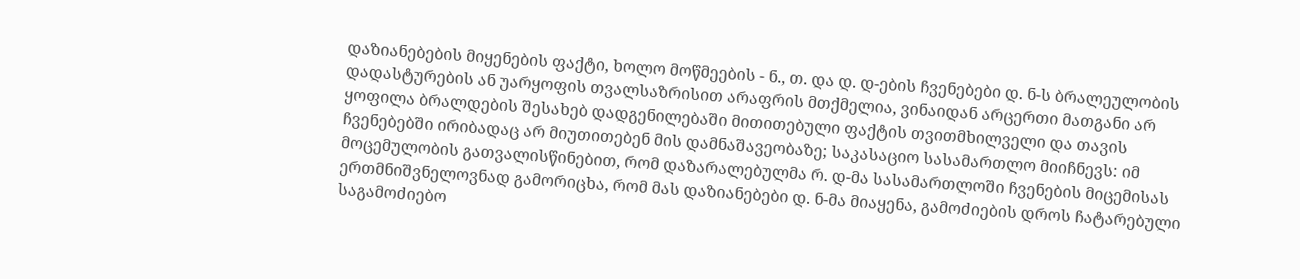დაზიანებების მიყენების ფაქტი, ხოლო მოწმეების - ნ., თ. და დ. დ-ების ჩვენებები დ. ნ-ს ბრალეულობის დადასტურების ან უარყოფის თვალსაზრისით არაფრის მთქმელია, ვინაიდან არცერთი მათგანი არ ყოფილა ბრალდების შესახებ დადგენილებაში მითითებული ფაქტის თვითმხილველი და თავის ჩვენებებში ირიბადაც არ მიუთითებენ მის დამნაშავეობაზე; საკასაციო სასამართლო მიიჩნევს: იმ მოცემულობის გათვალისწინებით, რომ დაზარალებულმა რ. დ-მა სასამართლოში ჩვენების მიცემისას ერთმნიშვნელოვნად გამორიცხა, რომ მას დაზიანებები დ. ნ-მა მიაყენა, გამოძიების დროს ჩატარებული საგამოძიებო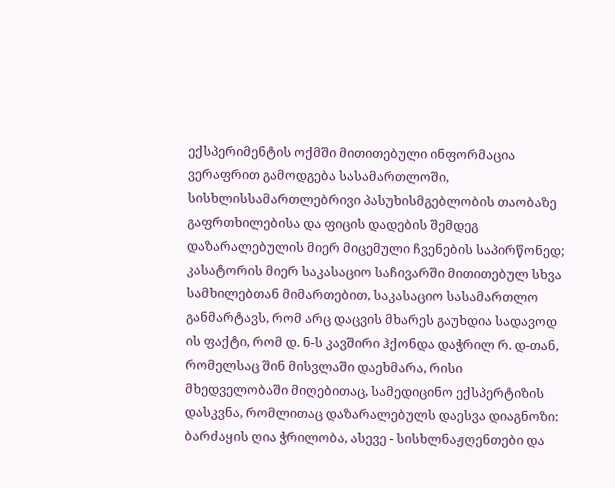ექსპერიმენტის ოქმში მითითებული ინფორმაცია ვერაფრით გამოდგება სასამართლოში, სისხლისსამართლებრივი პასუხისმგებლობის თაობაზე გაფრთხილებისა და ფიცის დადების შემდეგ დაზარალებულის მიერ მიცემული ჩვენების საპირწონედ; კასატორის მიერ საკასაციო საჩივარში მითითებულ სხვა სამხილებთან მიმართებით, საკასაციო სასამართლო განმარტავს, რომ არც დაცვის მხარეს გაუხდია სადავოდ ის ფაქტი, რომ დ. ნ-ს კავშირი ჰქონდა დაჭრილ რ. დ-თან, რომელსაც შინ მისვლაში დაეხმარა, რისი მხედველობაში მიღებითაც, სამედიცინო ექსპერტიზის დასკვნა, რომლითაც დაზარალებულს დაესვა დიაგნოზი: ბარძაყის ღია ჭრილობა, ასევე - სისხლნაჟღენთები და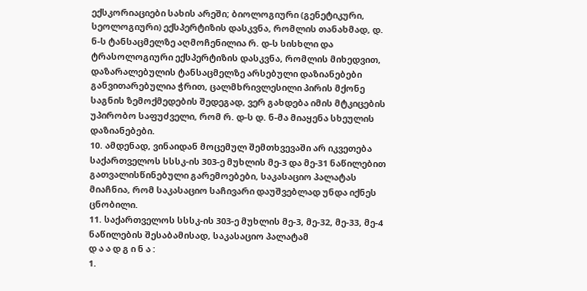ექსკორიაციები სახის არეში; ბიოლოგიური (გენეტიკური, სეოლოგიური) ექსპერტიზის დასკვნა, რომლის თანახმად, დ. ნ-ს ტანსაცმელზე აღმოჩენილია რ. დ-ს სისხლი და ტრასოლოგიური ექსპერტიზის დასკვნა, რომლის მიხედვით, დაზარალებულის ტანსაცმელზე არსებული დაზიანებები განვითარებულია ჭრით, ცალმხრივლესილი პირის მქონე საგნის ზემოქმედების შედეგად, ვერ გახდება იმის მტკიცების უპირობო საფუძველი, რომ რ. დ-ს დ. ნ-მა მიაყენა სხეულის დაზიანებები.
10. ამდენად, ვინაიდან მოცემულ შემთხვევაში არ იკვეთება საქართველოს სსსკ-ის 303-ე მუხლის მე-3 და მე-31 ნაწილებით გათვალისწინებული გარემოებები, საკასაციო პალატას მიაჩნია, რომ საკასაციო საჩივარი დაუშვებლად უნდა იქნეს ცნობილი.
11. საქართველოს სსსკ-ის 303-ე მუხლის მე-3, მე-32, მე-33, მე-4 ნაწილების შესაბამისად, საკასაციო პალატამ
დ ა ა დ გ ი ნ ა :
1.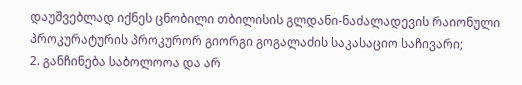დაუშვებლად იქნეს ცნობილი თბილისის გლდანი-ნაძალადევის რაიონული პროკურატურის პროკურორ გიორგი გოგალაძის საკასაციო საჩივარი;
2. განჩინება საბოლოოა და არ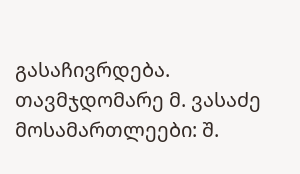გასაჩივრდება.
თავმჯდომარე მ. ვასაძე
მოსამართლეები: შ.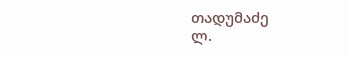თადუმაძე
ლ.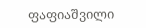ფაფიაშვილი